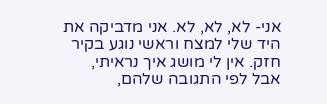אני- לא, לא, לא. אני מדביקה את היד שלי למצח וראשי נוגע בקיר חזק. אין לי מושג איך נראיתי, אבל לפי התגובה שלהם,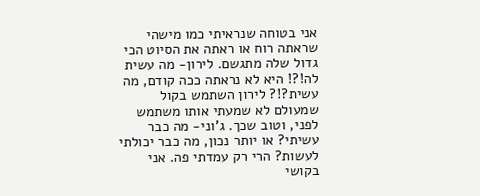אני בטוחה שנראיתי כמו מישהי שראתה רוח או ראתה את הסיוט הכי גדול שלה מתגשם. לירון- מה עשית לה!?! היא לא נראתה ככה קודם, מה עשית?!? לירון השתמש בקול שמעולם לא שמעתי אותו משתמש לפני, וטוב שכך. ג'וני- מה כבר עשיתי? או יותר נכון, מה כבר יכולתי לעשות? הרי רק עמדתי פה. אני בקושי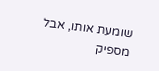שומעת אותו, אבל מספיק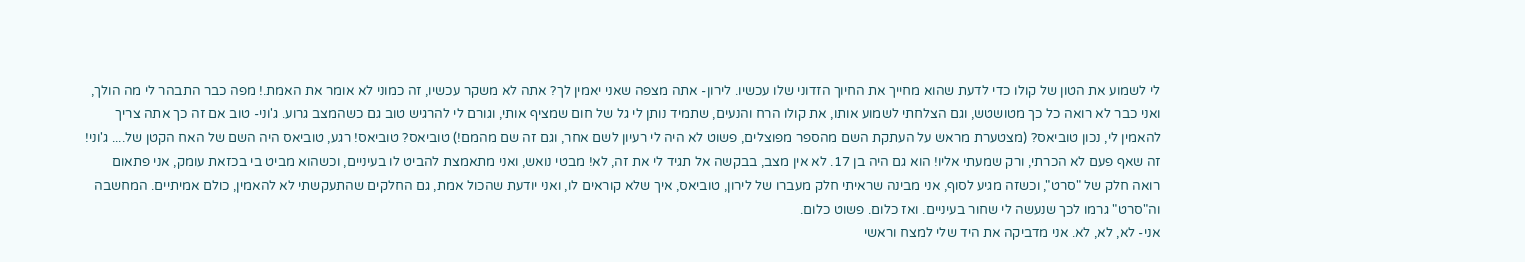לי לשמוע את הטון של קולו כדי לדעת שהוא מחייך את החיוך הזדוני שלו עכשיו. לירון- אתה מצפה שאני יאמין לך? אתה לא משקר עכשיו, זה כמוני לא אומר את האמת.! מפה כבר התבהר לי מה הולך, ואני כבר לא רואה כל כך מטושטש, וגם הצלחתי לשמוע אותו, את קולו הרח והנעים, שתמיד נותן לי גל של חום שמציף אותי, וגורם לי להרגיש טוב גם כשהמצב גרוע. ג'וני- טוב אם זה כך אתה צריך להאמין לי, נכון טוביאס? (מצטערת מראש על העתקת השם מהספר מפוצלים, פשוט לא היה לי רעיון לשם אחר, וגם זה שם מהמם!) טוביאס? טוביאס! רגע, טוביאס היה השם של האח הקטן של.... ג'וני! זה שאף פעם לא הכרתי, ורק שמעתי אליו! הוא גם היה בן 17. לא אין מצב, בבקשה אל תגיד לי את זה, לא! מבטי נואש, ואני מתאמצת להביט לו בעיניים, וכשהוא מביט בי בכזאת עומק, אני פתאום רואה חלק של "סרט", וכשזה מגיע לסוף, אני מבינה שראיתי חלק מעברו של לירון, טוביאס, איך שלא קוראים לו, ואני יודעת שהכול אמת, גם החלקים שהתעקשתי לא להאמין, כולם אמיתיים. המחשבה וה"סרט" גרמו לכך שנעשה לי שחור בעיניים. ואז כלום. פשוט כלום.
אני- לא, לא, לא. אני מדביקה את היד שלי למצח וראשי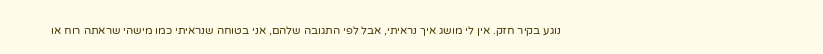נוגע בקיר חזק. אין לי מושג איך נראיתי, אבל לפי התגובה שלהם, אני בטוחה שנראיתי כמו מישהי שראתה רוח או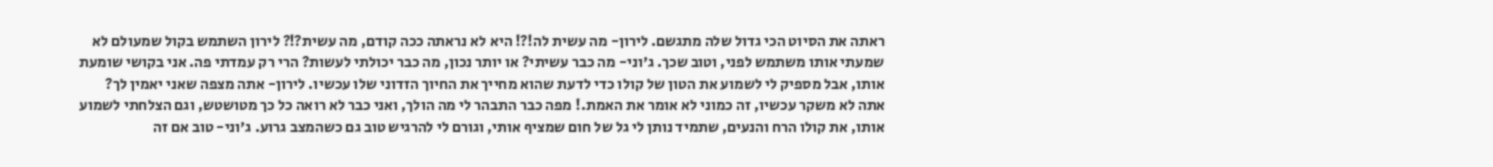ראתה את הסיוט הכי גדול שלה מתגשם. לירון- מה עשית לה!?! היא לא נראתה ככה קודם, מה עשית?!? לירון השתמש בקול שמעולם לא שמעתי אותו משתמש לפני, וטוב שכך. ג'וני- מה כבר עשיתי? או יותר נכון, מה כבר יכולתי לעשות? הרי רק עמדתי פה. אני בקושי שומעת אותו, אבל מספיק לי לשמוע את הטון של קולו כדי לדעת שהוא מחייך את החיוך הזדוני שלו עכשיו. לירון- אתה מצפה שאני יאמין לך? אתה לא משקר עכשיו, זה כמוני לא אומר את האמת.! מפה כבר התבהר לי מה הולך, ואני כבר לא רואה כל כך מטושטש, וגם הצלחתי לשמוע אותו, את קולו הרח והנעים, שתמיד נותן לי גל של חום שמציף אותי, וגורם לי להרגיש טוב גם כשהמצב גרוע. ג'וני- טוב אם זה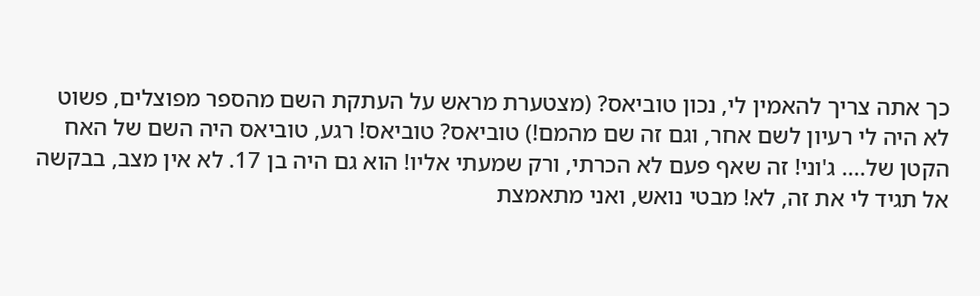כך אתה צריך להאמין לי, נכון טוביאס? (מצטערת מראש על העתקת השם מהספר מפוצלים, פשוט לא היה לי רעיון לשם אחר, וגם זה שם מהמם!) טוביאס? טוביאס! רגע, טוביאס היה השם של האח הקטן של.... ג'וני! זה שאף פעם לא הכרתי, ורק שמעתי אליו! הוא גם היה בן 17. לא אין מצב, בבקשה אל תגיד לי את זה, לא! מבטי נואש, ואני מתאמצת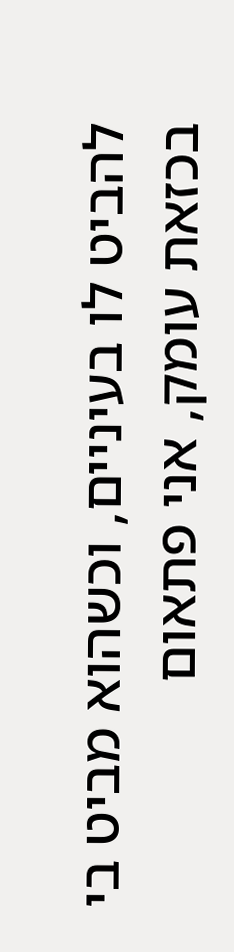להביט לו בעיניים, וכשהוא מביט בי בכזאת עומק, אני פתאום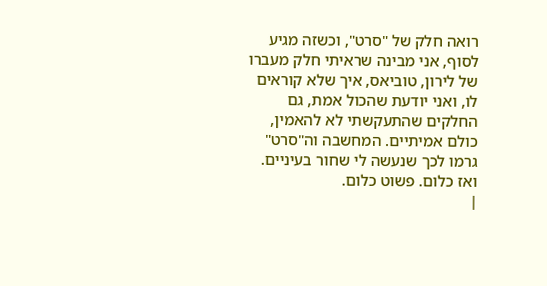רואה חלק של "סרט", וכשזה מגיע לסוף, אני מבינה שראיתי חלק מעברו של לירון, טוביאס, איך שלא קוראים לו, ואני יודעת שהכול אמת, גם החלקים שהתעקשתי לא להאמין, כולם אמיתיים. המחשבה וה"סרט" גרמו לכך שנעשה לי שחור בעיניים. ואז כלום. פשוט כלום.
|